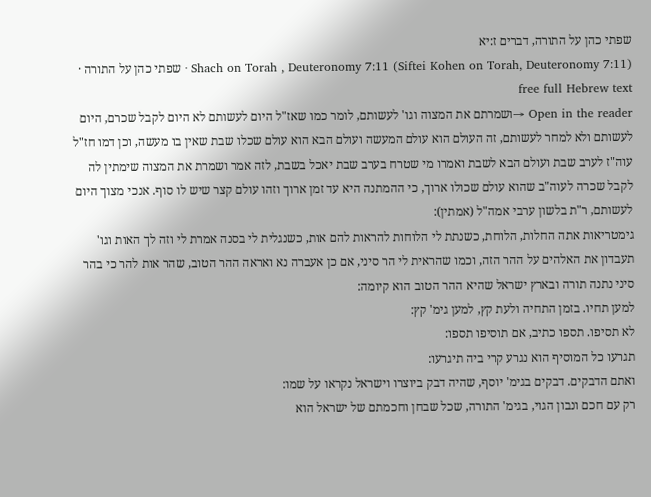שפתי כהן על התורה, דברים ז:יא
Shach on Torah , Deuteronomy 7:11 (Siftei Kohen on Torah, Deuteronomy 7:11) · שפתי כהן על התורה · free full Hebrew text
Open in the reader →ושמרתם את המצוה וגו' לעשותם, לומר כמו שאז"ל היום לעשותם לא היום לקבל שכרם, היום לעשותם ולא למחר לעשותם, זה העולם הוא עולם המעשה ועולם הבא הוא עולם שכלו שבת שאין בו מעשה, וכן דמו חז"ל עוה"ז לערב שבת ועולם הבא לשבת ואמרו מי שטרח בערב שבת יאכל בשבת, לזה אמר ושמרת את המצוה שימתין לה לקבל שכרה לעוה"ב שהוא עולם שכולו ארוך, כי ההמתנה היא עד זמן ארוך וזהו עולם קצר שיש לו סוף. אנכי מצוך היום לעשותם, ר"ת בלשון ערבי אמה"ל (אמתין):
גימטריאות אתה החלות, הלוחת, כשנתת לי הלוחות להראות להם אות, כשנגלית לי בסנה אמרת לי וזה לך האות וגו' תעבדון את האלהים על ההר הזה, וכמו שהראית לי הר סיני, אם כן אעברה נא ואראה ההר הטוב, שהר אות להר כי בהר סיני נתנה תורה ובארץ ישראל שהיא ההר הטוב הוא קיומה:
למען תחיו. בזמן התחיה ולעת קץ, למען גימ' קץ:
לא תסיפו. תספו כתיב, אם תוסיפו תספו:
תגרעו כל המוסיף הוא נגרע קרי ביה תיגרעו:
ואתם הדבקים. דבקים בגימ' יוסף, שהיה דבק ביוצרו וישראל נקראו על שמו:
רק עם חכם ונבון הגוי, בגימ' התורה, שכל שבחן וחכמתם של ישראל הוא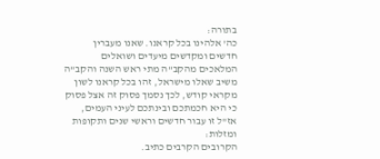בתורה:
כה' אלהינו בכל קראנו. שאנו מעברין חדשים ומקדשים מיעדים ושואלים המלאכים מהקב"ה מתי ראש השנה והקב"ה משיב שאלו מישראל, זהו בכל קראנו לשון מקראי קודש, לכך נסמך פסוק זה אצל פסוק כי היא חכמתכם ובינתכם לעיני העמים, אז"ל זו עבור חדשים וראשי שנים ותקופות ומזלות:
הקרובים הקרבים כתיב.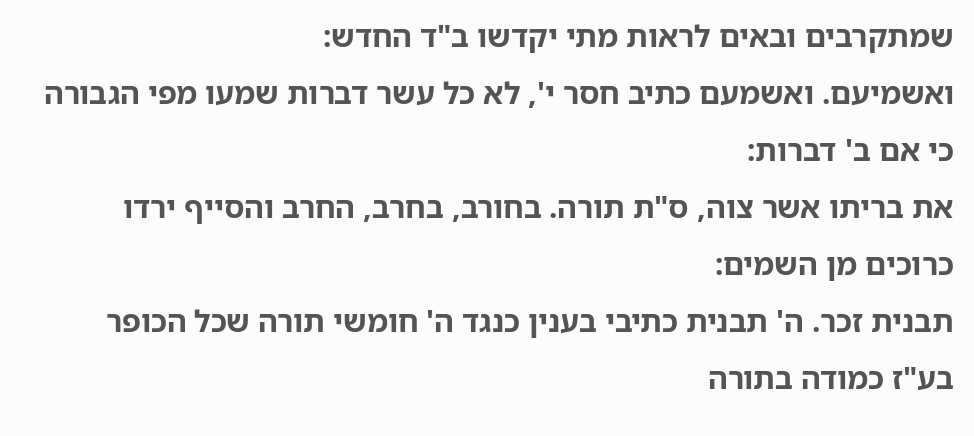שמתקרבים ובאים לראות מתי יקדשו ב"ד החדש:
ואשמיעם. ואשמעם כתיב חסר י', לא כל עשר דברות שמעו מפי הגבורה כי אם ב' דברות:
את בריתו אשר צוה, ס"ת תורה. בחורב, בחרב, החרב והסייף ירדו כרוכים מן השמים:
תבנית זכר. ה' תבנית כתיבי בענין כנגד ה' חומשי תורה שכל הכופר בע"ז כמודה בתורה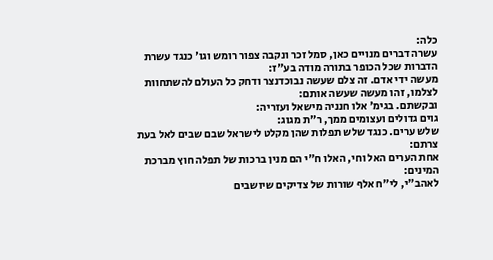כלה:
עשרה דברים מנויים כאן, סמל זכר ונקבה צפור רומש וגו' כנגד עשרת הדברות שכל הכופר בתורה מודה בע"ז:
מעשה ידי אדם. זה צלם שעשה נבוכדנצר ודחק כל העולם להשתחוות לצלמו, זהו מעשה שעשה אותם:
ובקשתם. בגימ' אלו חנניה מישאל ועזריה:
גוים גדולים ועצומים ממך, ר"ת מגוג:
שלש ערים. כנגד שלש תפלות שהן מקלט לישראל שבם שבים לאל בעת צרתם:
אחת הערים האל וחי, האלו ח"י הם מנין ברכות של תפלה חוץ מברכת המינים:
לאהב"י, לי"ח אלף שורות של צדיקים שיושבים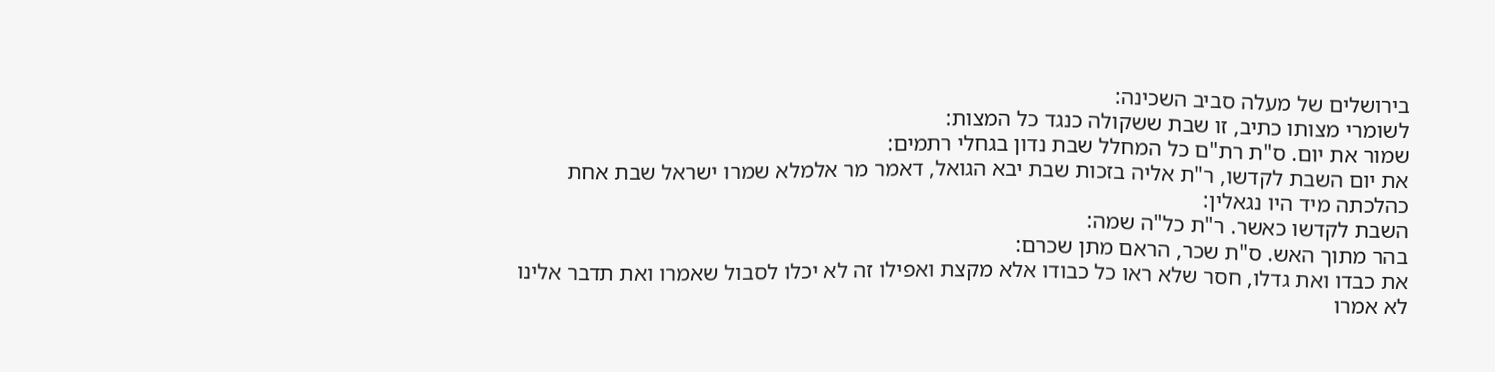בירושלים של מעלה סביב השכינה:
לשומרי מצותו כתיב, זו שבת ששקולה כנגד כל המצות:
שמור את יום. ס"ת רת"ם כל המחלל שבת נדון בגחלי רתמים:
את יום השבת לקדשו, ר"ת אליה בזכות שבת יבא הגואל, דאמר מר אלמלא שמרו ישראל שבת אחת כהלכתה מיד היו נגאלין:
השבת לקדשו כאשר. ר"ת כל"ה שמה:
בהר מתוך האש. ס"ת שכר, הראם מתן שכרם:
את כבדו ואת גדלו, חסר שלא ראו כל כבודו אלא מקצת ואפילו זה לא יכלו לסבול שאמרו ואת תדבר אלינו לא אמרו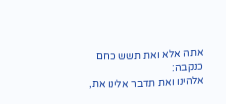אתה אלא ואת תשש כחם כנקבה:
אלהינו ואת תדבר אלינו את,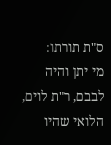ס"ת תורתו:
מי יתן והיה לבבם, ר"ת לוים, הלואי שהיו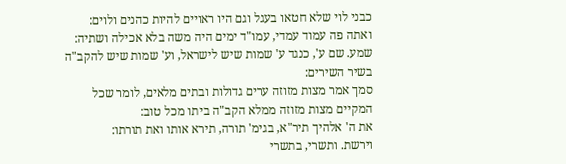כבני לוי שלא חטאו בעגל וגם היו ראויים להיות כהנים ולוים:
ואתה פה עמוד עמדי, עמו"ד ימים היה משה בלא אכילה ושתיה:
שמע. שם ע', כנגד ע' שמות שיש לישראל, וע' שמות שיש להקב"ה בשיר השירים:
סמך אמר מצות מזוזה ערים גדולות ובתים מלאים, לומר שכל המקיים מצות מזוזה ממלא הקב"ה ביתו מכל טוב:
את ה' אלהיך תיר"א, בגימ' תורה, תירא אותו ואת תורתו:
וירשת. ותשרי, בתשרי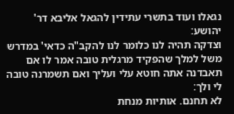נגאלו ועוד בתשרי עתידין להגאל אליבא דר' יהושע:
וצדקה תהיה לנו כלומר לנו להקב"ה כדאי' במדרש משל למלך שהפקיד מרגלית טובה אמר לו אם תאבדנה אתה חוטא עלי ועליך ואם תשמרנה טובה לי ולך:
לא תחנם. אותיות מנחת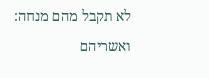לא תקבל מהם מנחה:
ואשריהם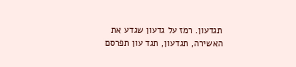תגדעון. רמז על גדעון שגדע את האשירה, תגדעון, תגד עון תפרסם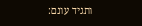ותגיד עונם: